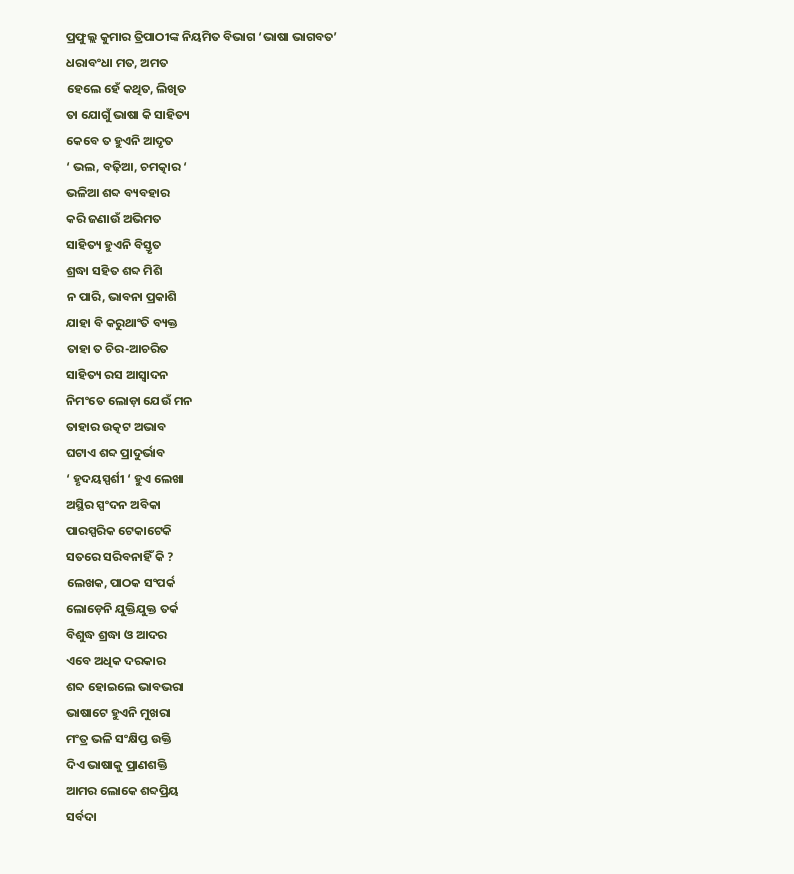ପ୍ରଫୁଲ୍ଲ କୁମାର ତ୍ରିପାଠୀଙ୍କ ନିୟମିତ ବିଭାଗ ‘ଭାଷା ଭାଗବତ’
ଧରାବଂଧା ମତ, ଅମତ
ହେଲେ ହେଁ କଥିତ, ଲିଖିତ
ତା ଯୋଗୁଁ ଭାଷା କି ସାହିତ୍ୟ
କେବେ ତ ହୁଏନି ଆଦୃତ
‘ ଭଲ, ବଢ଼ିଆ, ଚମତ୍କାର ‘
ଭଳିଆ ଶବ୍ଦ ବ୍ୟବହାର
କରି ଜଣାଉଁ ଅଭିମତ
ସାହିତ୍ୟ ହୁଏନି ବିସ୍ତୃତ
ଶ୍ରଦ୍ଧା ସହିତ ଶବ୍ଦ ମିଶି
ନ ପାରି, ଭାବନା ପ୍ରକାଶି
ଯାହା ବି କରୁଥାଂତି ବ୍ୟକ୍ତ
ତାହା ତ ଚିର-ଆଚରିତ
ସାହିତ୍ୟ ରସ ଆସ୍ବାଦନ
ନିମଂତେ ଲୋଡ଼ା ଯେଉଁ ମନ
ତାହାର ଉତ୍କଟ ଅଭାବ
ଘଟାଏ ଶବ୍ଦ ପ୍ରାଦୁର୍ଭାବ
‘ ହୃଦୟସ୍ପର୍ଶୀ ‘ ହୁଏ ଲେଖା
ଅସ୍ଥିର ସ୍ପଂଦନ ଅବିକା
ପାରସ୍ପରିକ ଟେକାଟେକି
ସତରେ ସରିବନାହିଁ କି ?
ଲେଖକ, ପାଠକ ସଂପର୍କ
ଲୋଡ଼େନି ଯୁକ୍ତିଯୁକ୍ତ ତର୍କ
ବିଶୁଦ୍ଧ ଶ୍ରଦ୍ଧା ଓ ଆଦର
ଏବେ ଅଧିକ ଦରକାର
ଶବ୍ଦ ହୋଇଲେ ଭାବଭରା
ଭାଷାଟେ ହୁଏନି ମୁଖରା
ମଂତ୍ର ଭଳି ସଂକ୍ଷିପ୍ତ ଉକ୍ତି
ଦିଏ ଭାଷାକୁ ପ୍ରାଣଶକ୍ତି
ଆମର ଲୋକେ ଶବ୍ଦପ୍ରିୟ
ସର୍ବଦା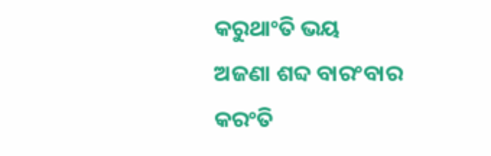କରୁଥାଂତି ଭୟ
ଅଜଣା ଶବ୍ଦ ବାରଂବାର
କରଂତି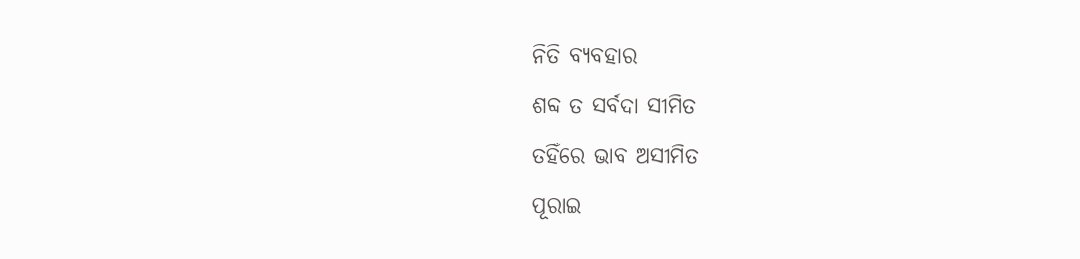ନିତି ବ୍ୟବହାର
ଶବ୍ଦ ତ ସର୍ବଦା ସୀମିତ
ତହିଁରେ ଭାବ ଅସୀମିତ
ପୂରାଇ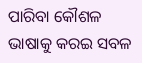ପାରିବା କୌଶଳ
ଭାଷାକୁ କରଇ ସବଳ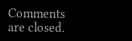Comments are closed.